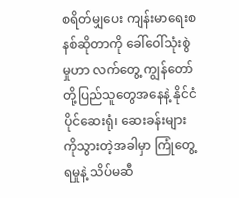စရိတ်မျှပေး ကျန်းမာရေးစနစ်ဆိုတာကို ခေါ်ဝေါ်သုံးစွဲမှုဟာ လက်တွေ့ ကျွန်တော် တို့ပြည်သူတွေအနေနဲ့ နိုင်ငံပိုင်ဆေးရုံ၊ ဆေးခန်းများကိုသွားတဲ့အခါမှာ ကြုံတွေ့ရမှုနဲ့ သိပ်မဆီ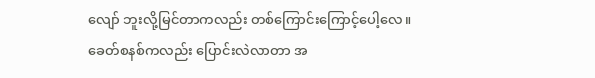လျော် ဘူးလို့မြင်တာကလည်း တစ်ကြောင်းကြောင့်ပေါ့လေ။ ခေတ်စနစ်ကလည်း ပြောင်းလဲလာတာ အ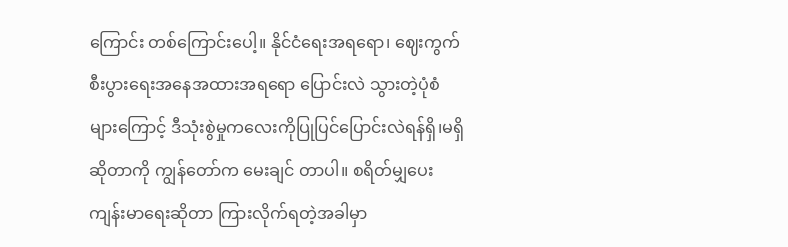ကြောင်း တစ်ကြောင်းပေါ့။ နိုင်ငံရေးအရရော၊ ဈေးကွက်စီးပွားရေးအနေအထားအရရော ပြောင်းလဲ သွားတဲ့ပုံစံများကြောင့် ဒီသုံးစွဲမှုကလေးကိုပြုပြင်ပြောင်းလဲရန်ရှိ၊မရှိဆိုတာကို ကျွန်တော်က မေးချင် တာပါ။ စရိတ်မျှပေးကျန်းမာရေးဆိုတာ ကြားလိုက်ရတဲ့အခါမှာ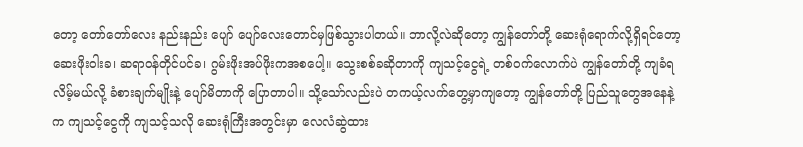တော့ တော်တော်လေး နည်းနည်း ပျော် ပျော်လေးတောင်မှဖြစ်သွားပါတယ်။ ဘာလို့လဲဆိုတော့ ကျွန်တော်တို့ ဆေးရုံရောက်လို့ရှိရင်တော့ ဆေးဖိုးဝါးခ၊ ဆရာဝန်တိုင်ပင်ခ၊ ဂွမ်းဖိုးအပ်ဖိုးကအစပေါ့။ သွေးစစ်ခဆိုတာကို ကျသင့်ငွေရဲ့ တစ်ဝက်လောက်ပဲ ကျွန်တော်တို့ ကျခံရလိမ့်မယ်လို့ ခံစားချက်မျိုးနဲ့ ပျော်မိတာကို ပြောတာပါ။ သို့သော်လည်းပဲ တကယ့်လက်တွေ့မှာကျတော့ ကျွန်တော်တို့ ပြည်သူတွေအနေနဲ့က ကျသင့်ငွေကို ကျသင့်သလို ဆေးရုံကြီးအတွင်းမှာ လေလံဆွဲထား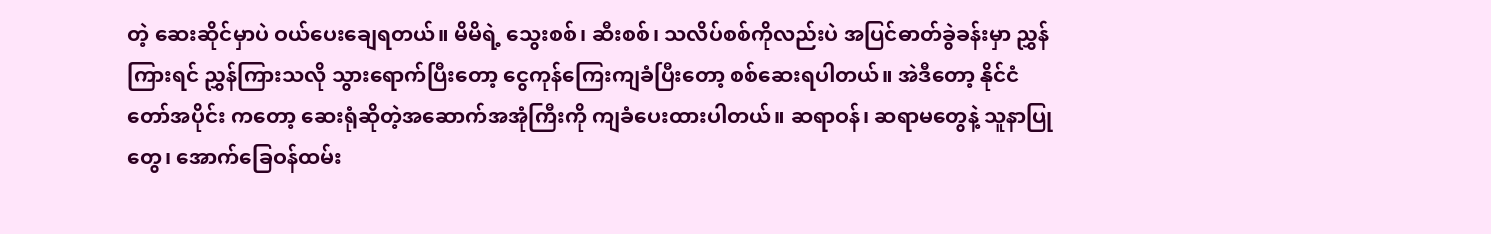တဲ့ ဆေးဆိုင်မှာပဲ ဝယ်ပေးချေရတယ်။ မိမိရဲ့ သွေးစစ်၊ ဆီးစစ်၊ သလိပ်စစ်ကိုလည်းပဲ အပြင်ဓာတ်ခွဲခန်းမှာ ညွှန်ကြားရင် ညွှန်ကြားသလို သွားရောက်ပြီးတော့ ငွေကုန်ကြေးကျခံပြီးတော့ စစ်ဆေးရပါတယ်။ အဲဒီတော့ နိုင်ငံတော်အပိုင်း ကတော့ ဆေးရုံဆိုတဲ့အဆောက်အအုံကြီးကို ကျခံပေးထားပါတယ်။ ဆရာဝန်၊ ဆရာမတွေနဲ့ သူနာပြု တွေ၊ အောက်ခြေဝန်ထမ်း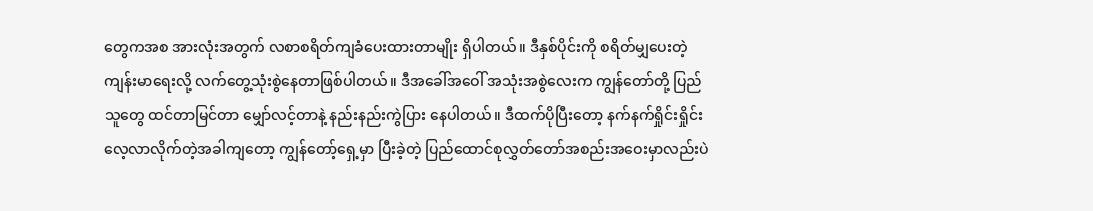တွေကအစ အားလုံးအတွက် လစာစရိတ်ကျခံပေးထားတာမျိုး ရှိပါတယ်။ ဒီနှစ်ပိုင်းကို စရိတ်မျှပေးတဲ့ကျန်းမာရေးလို့ လက်တွေ့သုံးစွဲနေတာဖြစ်ပါတယ်။ ဒီအခေါ်အဝေါ် အသုံးအစွဲလေးက ကျွန်တော်တို့ ပြည်သူတွေ ထင်တာမြင်တာ မျှော်လင့်တာနဲ့ နည်းနည်းကွဲပြား နေပါတယ်။ ဒီထက်ပိုပြီးတော့ နက်နက်ရှိုင်းရှိုင်းလေ့လာလိုက်တဲ့အခါကျတော့ ကျွန်တော့်ရှေ့မှာ ပြီးခဲ့တဲ့ ပြည်ထောင်စုလွှတ်တော်အစည်းအဝေးမှာလည်းပဲ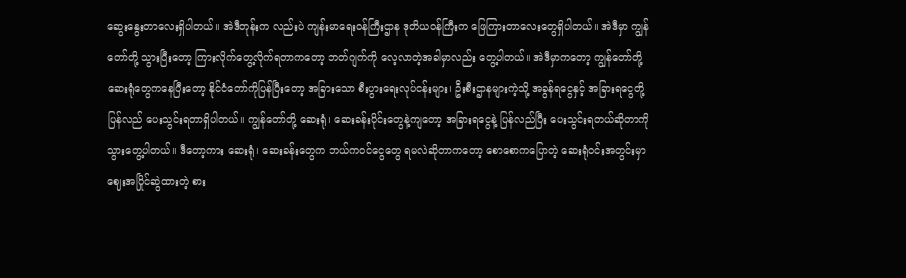ဆွေးနွေးတာလေးရှိပါတယ်။ အဲဒီတုန်းက လည်းပဲ ကျန်းမာရေးဝန်ကြီးဌာန ဒုတိယဝန်ကြီးက ဖြေကြားတာလေးတွေရှိပါတယ်။ အဲဒီမှာ ကျွန်တော်တို့ သွားပြီးတော့ ကြားလိုက်တွေ့လိုက်ရတာကတော့ ဘတ်ဂျက်ကို လေ့လာတဲ့အခါမှာလည်း တွေ့ပါတယ်။ အဲဒီမှာကတော့ ကျွန်တော်တို့ ဆေးရုံတွေကနေပြီးတော့ နိုင်ငံတော်ကိုပြန်ပြီးတော့ အခြားသော စီးပွားရေးလုပ်ငန်းများ၊ ဦးစီးဌာနများကဲ့သို့ အခွန်ရငွေနှင့် အခြားရငွေတို့ ပြန်လည် ပေးသွင်းရတာရှိပါတယ်။ ကျွန်တော်တို့ ဆေးရုံ၊ ဆေးခန်းပိုင်းတွေနဲ့ကျတော့ အခြားရငွေနဲ့ ပြန်လည်ပြီး ပေးသွင်းရတယ်ဆိုတာကိုသွားတွေ့ပါတယ်။ ဒီတော့ကား ဆေးရုံ၊ ဆေးခန်းတွေက ဘယ်ကဝင်ငွေတွေ ရမလဲဆိုတာကတော့ စောစောကပြောတဲ့ ဆေးရုံဝင်းအတွင်းမှာ ဈေးအပြိုင်ဆွဲထားတဲ့ စား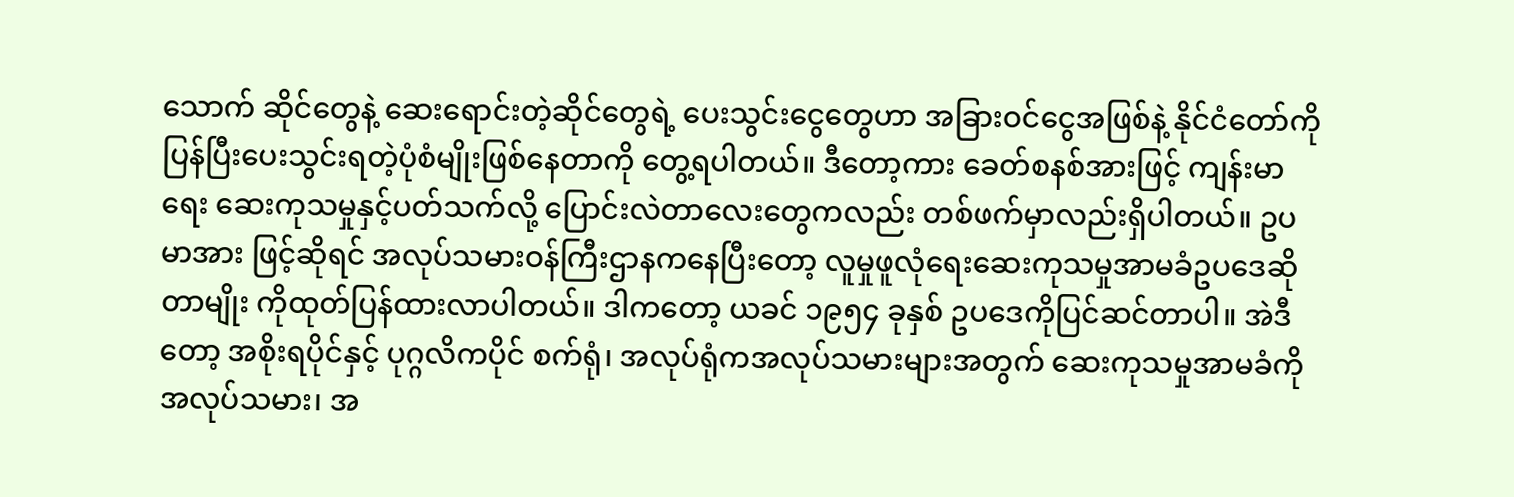သောက် ဆိုင်တွေနဲ့ ဆေးရောင်းတဲ့ဆိုင်တွေရဲ့ ပေးသွင်းငွေတွေဟာ အခြားဝင်ငွေအဖြစ်နဲ့ နိုင်ငံတော်ကို ပြန်ပြီးပေးသွင်းရတဲ့ပုံစံမျိုးဖြစ်နေတာကို တွေ့ရပါတယ်။ ဒီတော့ကား ခေတ်စနစ်အားဖြင့် ကျန်းမာရေး ဆေးကုသမှုနှင့်ပတ်သက်လို့ ပြောင်းလဲတာလေးတွေကလည်း တစ်ဖက်မှာလည်းရှိပါတယ်။ ဥပမာအား ဖြင့်ဆိုရင် အလုပ်သမားဝန်ကြီးဌာနကနေပြီးတော့ လူမှုဖူလုံရေးဆေးကုသမှုအာမခံဥပဒေဆိုတာမျိုး ကိုထုတ်ပြန်ထားလာပါတယ်။ ဒါကတော့ ယခင် ၁၉၅၄ ခုနှစ် ဥပဒေကိုပြင်ဆင်တာပါ။ အဲဒီတော့ အစိုးရပိုင်နှင့် ပုဂ္ဂလိကပိုင် စက်ရုံ၊ အလုပ်ရုံကအလုပ်သမားများအတွက် ဆေးကုသမှုအာမခံကို အလုပ်သမား၊ အ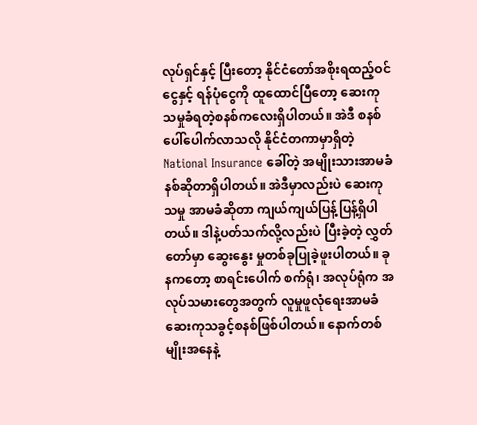လုပ်ရှင်နှင့် ပြီးတော့ နိုင်ငံတော်အစိုးရထည့်ဝင်ငွေနှင့် ရန်ပုံငွေကို ထူထောင်ပြီတော့ ဆေးကုသမှုခံရတဲ့စနစ်ကလေးရှိပါတယ်။ အဲဒီ စနစ်ပေါ်ပေါက်လာသလို နိုင်ငံတကာမှာရှိတဲ့ National Insurance ခေါ်တဲ့ အမျိုးသားအာမခံနစ်ဆိုတာရှိပါတယ်။ အဲဒီမှာလည်းပဲ ဆေးကုသမှု အာမခံဆိုတာ ကျယ်ကျယ်ပြန့်ပြန့်ရှိပါတယ်။ ဒါနဲ့ပတ်သက်လို့လည်းပဲ ပြီးခဲ့တဲ့ လွှတ်တော်မှာ ဆွေးနွေး မှုတစ်ခုပြုခဲ့ဖူးပါတယ်။ ခုနကတော့ စာရင်းပေါက် စက်ရုံ၊ အလုပ်ရုံက အလုပ်သမားတွေအတွက် လူမှုဖူလုံရေးအာမခံဆေးကုသခွင့်စနစ်ဖြစ်ပါတယ်။ နောက်တစ်မျိုးအနေနဲ့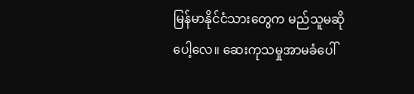မြန်မာနိုင်ငံသားတွေက မည်သူမဆိုပေါ့လေ။ ဆေးကုသမှုအာမခံပေါ်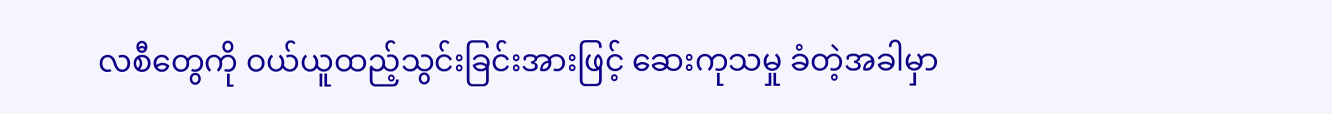လစီတွေကို ဝယ်ယူထည့်သွင်းခြင်းအားဖြင့် ဆေးကုသမှု ခံတဲ့အခါမှာ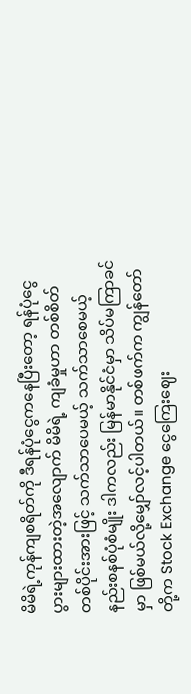မိမိရဲ့ကုန်ကျစရိတ်ကို ဒီရန်ပုံငွေကနေပြီးတော့ ရန်ပုံငွေပွားများထားတဲ့အလျောက် မိမိရဲ့ ကျခံမှုဟာ တစ်စိတ်တစ်ပိုင်းအားဖြင့် သက်သာပေမယ့် သက်သာစေမယ့် နည်းစနစ်ပုံစံမျိုး ဒါကလည်း မြန်မာနိုင်ငံမှာ သိပ်မကြာခင်မှာ ဖြစ်မယ်လို့မျှော်လင့်ပါတယ်။ တစ်ဖက်က ကျွန်တော်တို့က Stock Exchange ငွေကြေးဈေး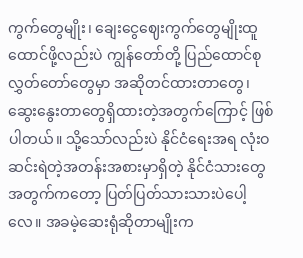ကွက်တွေမျိုး၊ ချေးငွေဈေးကွက်တွေမျိုးထူထောင်ဖို့လည်းပဲ ကျွန်တော်တို့ ပြည်ထောင်စုလွှတ်တော်တွေမှာ အဆိုတင်ထားတာတွေ၊ ဆွေးနွေးတာတွေရှိထားတဲ့အတွက်ကြောင့် ဖြစ်ပါတယ်။ သို့သော်လည်းပဲ နိုင်ငံရေးအရ လုံးဝဆင်းရဲတဲ့အတန်းအစားမှာရှိတဲ့ နိုင်ငံသားတွေ အတွက်ကတော့ ပြတ်ပြတ်သားသားပဲပေါ့လေ။ အခမဲ့ဆေးရုံဆိုတာမျိုးက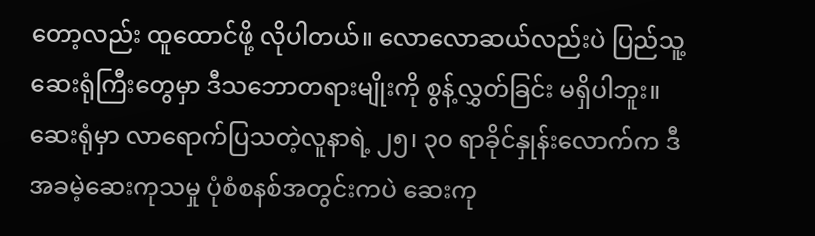တော့လည်း ထူထောင်ဖို့ လိုပါတယ်။ လောလောဆယ်လည်းပဲ ပြည်သူ့ဆေးရုံကြီးတွေမှာ ဒီသဘောတရားမျိုးကို စွန့်လွှတ်ခြင်း မရှိပါဘူး။ ဆေးရုံမှာ လာရောက်ပြသတဲ့လူနာရဲ့ ၂၅၊ ၃၀ ရာခိုင်နှုန်းလောက်က ဒီအခမဲ့ဆေးကုသမှု ပုံစံစနစ်အတွင်းကပဲ ဆေးကု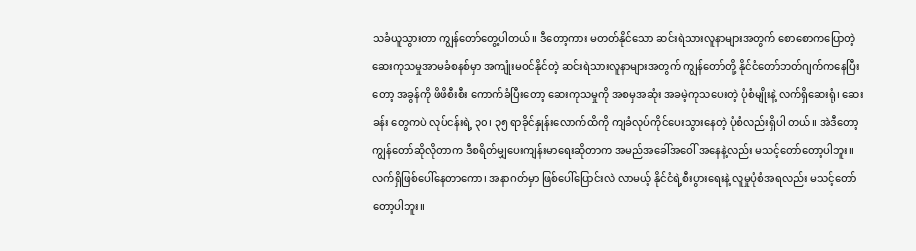သခံယူသွားတာ ကျွန်တော်တွေ့ပါတယ်။ ဒီတော့ကား မတတ်နိုင်သော ဆင်းရဲသားလူနာများအတွက် စောစောကပြောတဲ့ ဆေးကုသမှုအာမခံစနစ်မှာ အကျုံးမဝင်နိုင်တဲ့ ဆင်းရဲသားလူနာများအတွက် ကျွန်တော်တို့ နိုင်ငံတော်ဘတ်ဂျက်ကနေပြီးတော့ အခွန်ကို ဖိဖိစီးစီး ကောက်ခံပြီးတော့ ဆေးကုသမှုကို အစမှအဆုံး အခမဲ့ကုသပေးတဲ့ ပုံစံမျိုးနဲ့ လက်ရှိဆေးရုံ၊ ဆေးခန်း တွေကပဲ လုပ်ငန်းရဲ့ ၃၀၊ ၃၅ ရာခိုင်နှုန်းလောက်ထိကို ကျခံလုပ်ကိုင်ပေးသွားနေတဲ့ ပုံစံလည်းရှိပါ တယ်။ အဲဒီတော့ ကျွန်တော်ဆိုလိုတာက ဒီစရိတ်မျှပေးကျန်းမာရေးဆိုတာက အမည်အခေါ်အဝေါ် အနေနဲ့လည်း မသင့်တော်တော့ပါဘူး။ လက်ရှိဖြစ်ပေါ်နေတာကော၊ အနာဂတ်မှာ ဖြစ်ပေါ်ပြောင်းလဲ လာမယ့် နိုင်ငံရဲ့စီးပွားရေးနဲ့ လူမှုပုံစံအရလည်း မသင့်တော်တော့ပါဘူး။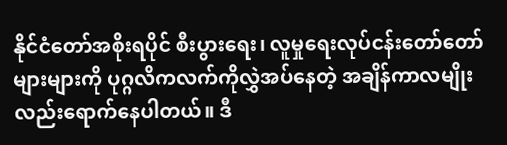နိုင်ငံတော်အစိုးရပိုင် စီးပွားရေး၊ လူမှုရေးလုပ်ငန်းတော်တော်များများကို ပုဂ္ဂလိကလက်ကိုလွှဲအပ်နေတဲ့ အချိန်ကာလမျိုး လည်းရောက်နေပါတယ်။ ဒီ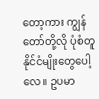တော့ကား ကျွန်တော်တို့လို ပုံစံတူနိုင်ငံမျိုးတွေပေါ့လေ။ ဥပမာ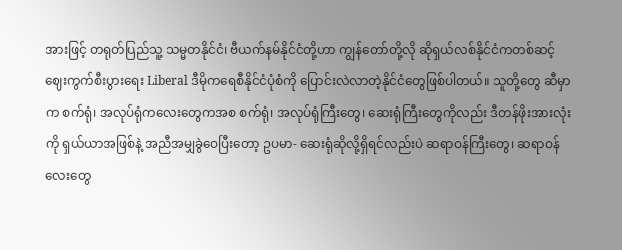အားဖြင့် တရုတ်ပြည်သူ့ သမ္မတနိုင်ငံ၊ ဗီယက်နမ်နိုင်ငံတို့ဟာ ကျွန်တော်တို့လို ဆိုရှယ်လစ်နိုင်ငံကတစ်ဆင့် ဈေးကွက်စီးပွားရေး Liberal ဒီမိုကရေစီနိုင်ငံပုံစံကို ပြောင်းလဲလာတဲ့နိုင်ငံတွေဖြစ်ပါတယ်။ သူတို့တွေ ဆီမှာက စက်ရုံ၊ အလုပ်ရုံကလေးတွေကအစ စက်ရုံ၊ အလုပ်ရုံကြီးတွေ၊ ဆေးရုံကြီးတွေကိုလည်း ဒီတန်ဖိုးအားလုံးကို ရှယ်ယာအဖြစ်နဲ့ အညီအမျှခွဲဝေပြီးတော့ ဥပမာ- ဆေးရုံဆိုလို့ရှိရင်လည်းပဲ ဆရာဝန်ကြီးတွေ၊ ဆရာဝန်လေးတွေ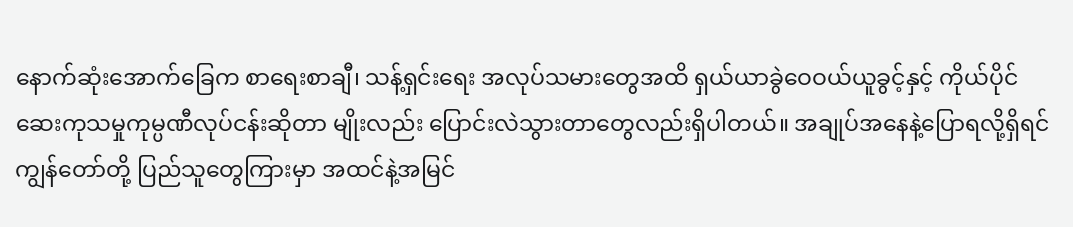နောက်ဆုံးအောက်ခြေက စာရေးစာချီ၊ သန့်ရှင်းရေး အလုပ်သမားတွေအထိ ရှယ်ယာခွဲဝေဝယ်ယူခွင့်နှင့် ကိုယ်ပိုင်ဆေးကုသမှုကုမ္ပဏီလုပ်ငန်းဆိုတာ မျိုးလည်း ပြောင်းလဲသွားတာတွေလည်းရှိပါတယ်။ အချုပ်အနေနဲ့ပြောရလို့ရှိရင် ကျွန်တော်တို့ ပြည်သူတွေကြားမှာ အထင်နဲ့အမြင်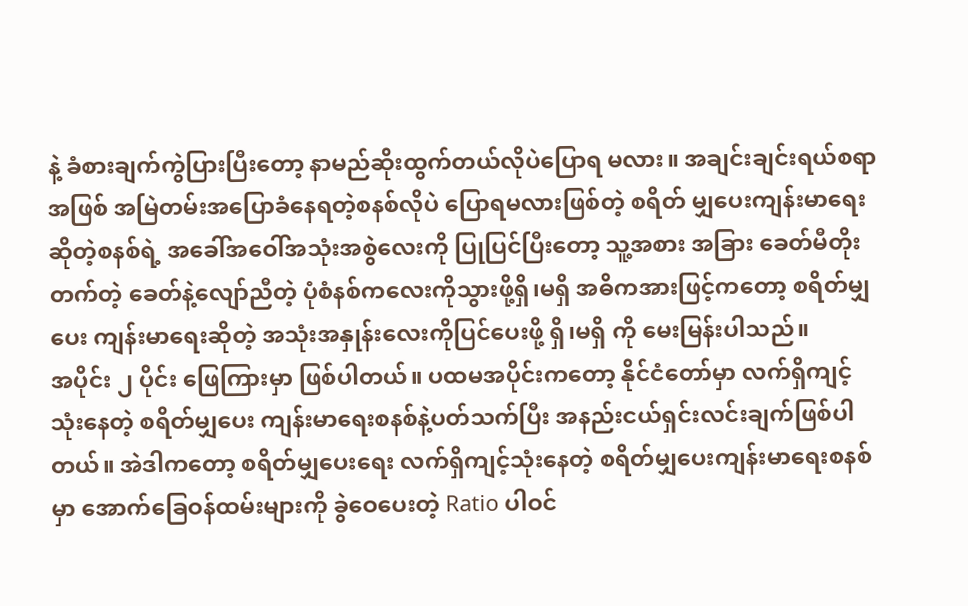နဲ့ ခံစားချက်ကွဲပြားပြီးတော့ နာမည်ဆိုးထွက်တယ်လိုပဲပြောရ မလား။ အချင်းချင်းရယ်စရာအဖြစ် အမြဲတမ်းအပြောခံနေရတဲ့စနစ်လိုပဲ ပြောရမလားဖြစ်တဲ့ စရိတ် မျှပေးကျန်းမာရေးဆိုတဲ့စနစ်ရဲ့ အခေါ်အဝေါ်အသုံးအစွဲလေးကို ပြုပြင်ပြီးတော့ သူ့အစား အခြား ခေတ်မီတိုးတက်တဲ့ ခေတ်နဲ့လျော်ညီတဲ့ ပုံစံနစ်ကလေးကိုသွားဖို့ရှိ၊မရှိ အဓိကအားဖြင့်ကတော့ စရိတ်မျှပေး ကျန်းမာရေးဆိုတဲ့ အသုံးအနှုန်းလေးကိုပြင်ပေးဖို့ ရှိ၊မရှိ ကို မေးမြန်းပါသည်။
အပိုင်း ၂ ပိုင်း ဖြေကြားမှာ ဖြစ်ပါတယ်။ ပထမအပိုင်းကတော့ နိုင်ငံတော်မှာ လက်ရှိကျင့်သုံးနေတဲ့ စရိတ်မျှပေး ကျန်းမာရေးစနစ်နဲ့ပတ်သက်ပြီး အနည်းငယ်ရှင်းလင်းချက်ဖြစ်ပါတယ်။ အဲဒါကတော့ စရိတ်မျှပေးရေး လက်ရှိကျင့်သုံးနေတဲ့ စရိတ်မျှပေးကျန်းမာရေးစနစ်မှာ အောက်ခြေဝန်ထမ်းများကို ခွဲဝေပေးတဲ့ Ratio ပါဝင်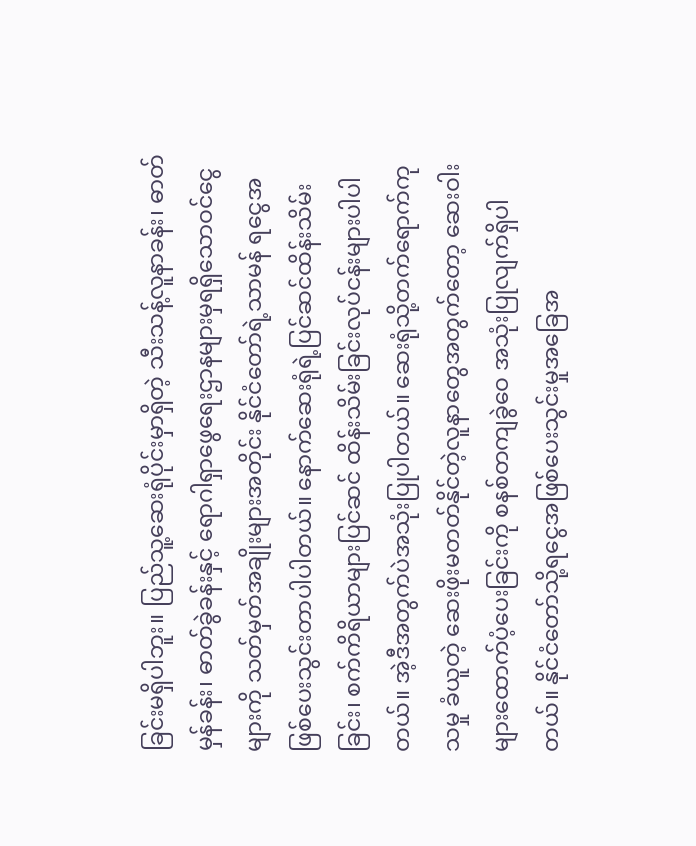ခြင်းမရှိပါဘူး။ ပြည်သူ့ဆေးရုံပိုင်းမှာရှိတဲ့ သီးသန့်လူနာခန်း၊ ဓာတ်မှန်ခန်း၊ ဓာတ်ခွဲခန်းနှင့် ရောဂါရှာဖွေရေးဌာနများမှရရှိသောဝင်ငွေများကို သတ်မှတ်အချိုးများအတိုင်း နိုင်ငံတော်ရဲ့သာမန် ရငွေအဖြစ်ပေးသွင်းတာပါပါတယ်။ နောက်ဆေးရုံရဲ့ပြင်ဆင်ထိန်းသိမ်းခြင်း၊ စက်ကိရိယာများပြင်ဆင် ထိန်းသိမ်းခြင်းလုပ်ငန်းများပါပါတယ်။ အဲ့ဒီအတွက်ပဲအသုံးပြုပါတယ်။ ဆေးရုံသို့တက်ရောက်ကုသမှု ခံယူတဲ့ ဆေးဖိုးမတတ်နိုင်တဲ့လူနာတွေအတွက်တော့ ဆေးဝါးများထောက်ပံ့ပေးခြင်းကို စနစ်တကျခွဲဝေ အသုံးပြုလျက်ရှိပါတယ်။ နိုင်ငံတော်သို့ရငွေအဖြစ်ပေးသွင်းမှုအခြေအ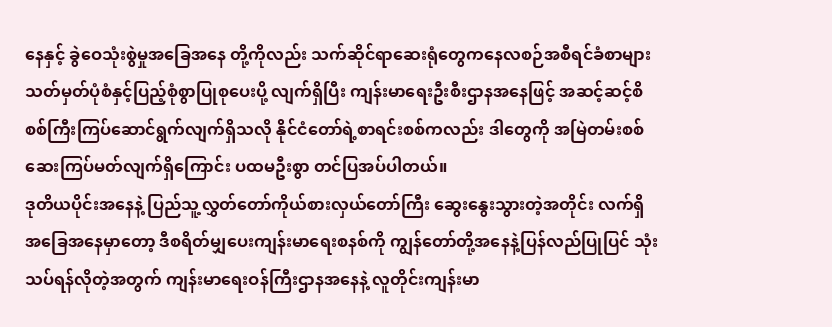နေနှင့် ခွဲဝေသုံးစွဲမှုအခြေအနေ တို့ကိုလည်း သက်ဆိုင်ရာဆေးရုံတွေကနေလစဉ်အစီရင်ခံစာများ သတ်မှတ်ပုံစံနှင့်ပြည့်စုံစွာပြုစုပေးပို့ လျက်ရှိပြီး ကျန်းမာရေးဦးစီးဌာနအနေဖြင့် အဆင့်ဆင့်စိစစ်ကြီးကြပ်ဆောင်ရွက်လျက်ရှိသလို နိုင်ငံတော်ရဲ့စာရင်းစစ်ကလည်း ဒါတွေကို အမြဲတမ်းစစ်ဆေးကြပ်မတ်လျက်ရှိကြောင်း ပထမဦးစွာ တင်ပြအပ်ပါတယ်။
ဒုတိယပိုင်းအနေနဲ့ ပြည်သူ့လွှတ်တော်ကိုယ်စားလှယ်တော်ကြီး ဆွေးနွေးသွားတဲ့အတိုင်း လက်ရှိအခြေအနေမှာတော့ ဒီစရိတ်မျှပေးကျန်းမာရေးစနစ်ကို ကျွန်တော်တို့အနေနဲ့ပြန်လည်ပြုပြင် သုံးသပ်ရန်လိုတဲ့အတွက် ကျန်းမာရေးဝန်ကြီးဌာနအနေနဲ့ လူတိုင်းကျန်းမာ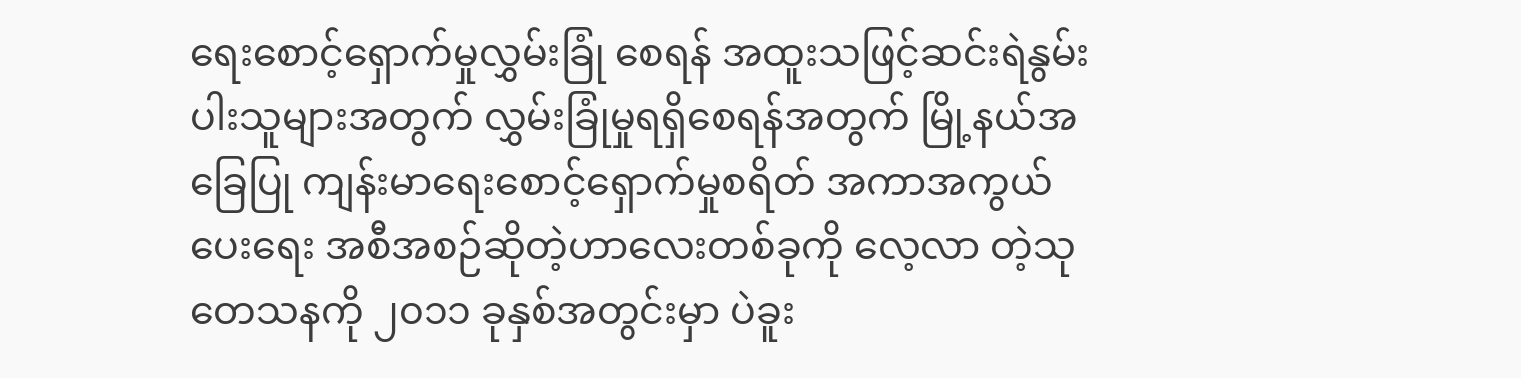ရေးစောင့်ရှောက်မှုလွှမ်းခြုံ စေရန် အထူးသဖြင့်ဆင်းရဲနွမ်းပါးသူများအတွက် လွှမ်းခြုံမှုရရှိစေရန်အတွက် မြို့နယ်အခြေပြု ကျန်းမာရေးစောင့်ရှောက်မှုစရိတ် အကာအကွယ်ပေးရေး အစီအစဉ်ဆိုတဲ့ဟာလေးတစ်ခုကို လေ့လာ တဲ့သုတေသနကို ၂၀၁၁ ခုနှစ်အတွင်းမှာ ပဲခူး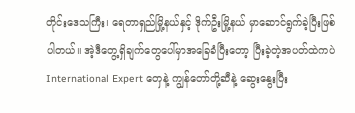တိုင်းဒေသကြီး၊ ရေတာရှည်မြို့နယ်နှင့် ဒိုက်ဦးမြို့နယ် မှာဆောင်ရွက်ခဲ့ပြီးဖြစ်ပါတယ်။ အဲ့ဒီတွေ့ရှိချက်တွေပေါ်မှာအခြေခံပြီးတော့ ပြီးခဲ့တဲ့အပတ်ထဲကပဲ International Expert တှေနဲ့ ကျွန်တော်တို့ဆီနဲ့ ဆွေးနွေးပြီး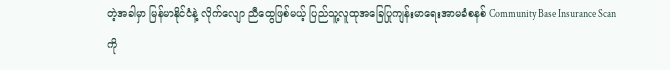တဲ့အခါမှာ မြန်မာနိုင်ငံနဲ့ လိုက်လျော ညီထွေဖြစ်မယ့် ပြည်သူ့လူထုအခြေပြုကျန်းမာရေးအာမခံစနစ် Community Base Insurance Scan ကို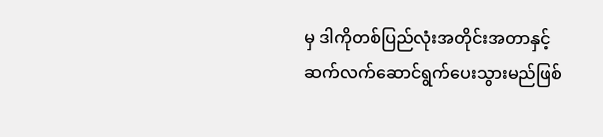မှ ဒါကိုတစ်ပြည်လုံးအတိုင်းအတာနှင့် ဆက်လက်ဆောင်ရွက်ပေးသွားမည်ဖြစ်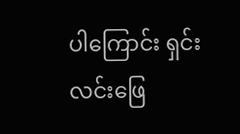ပါကြောင်း ရှင်းလင်းဖြေ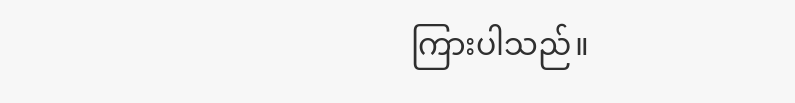ကြားပါသည်။